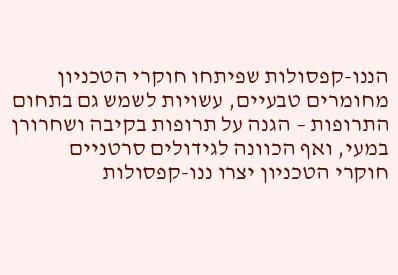הננו-קפסולות שפיתחו חוקרי הטכניון מחומרים טבעיים, עשויות לשמש גם בתחום התרופות – הגנה על תרופות בקיבה ושחרורן במעי, ואף הכוונה לגידולים סרטניים
חוקרי הטכניון יצרו ננו-קפסולות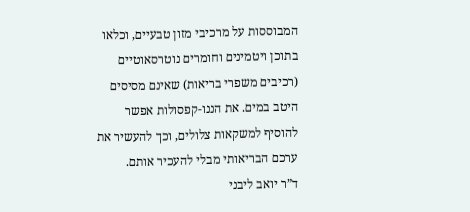המבוססות על מרכיבי מזון טבעיים, וכלאו בתוכן ויטמינים וחומרים נוטרסאוטיים (רכיבים משפרי בריאות) שאינם מסיסים היטב במים. את הננו-קפסולות אפשר להוסיף למשקאות צלולים, וכך להעשיר את ערכם הבריאותי מבלי להעכיר אותם.
ד”ר יואב ליבני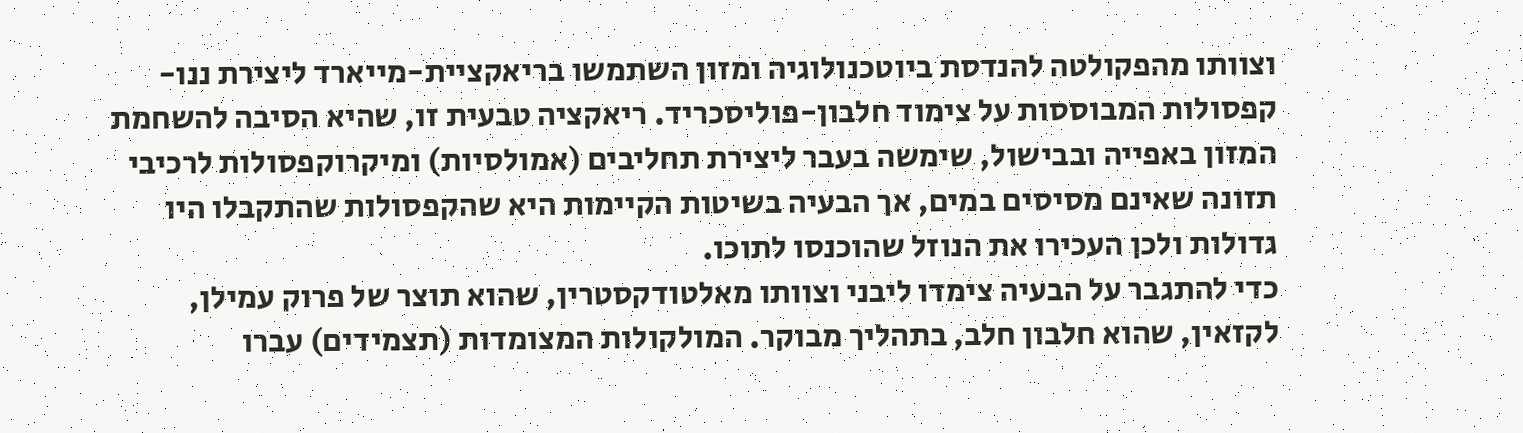וצוותו מהפקולטה להנדסת ביוטכנולוגיה ומזון השתמשו בריאקציית-מייארד ליצירת ננו-קפסולות המבוססות על צימוד חלבון-פוליסכריד. ריאקציה טבעית זו, שהיא הסיבה להשחמת המזון באפייה ובבישול, שימשה בעבר ליצירת תחליבים (אמולסיות) ומיקרוקפסולות לרכיבי תזונה שאינם מסיסים במים, אך הבעיה בשיטות הקיימות היא שהקפסולות שהתקבלו היו גדולות ולכן העכירו את הנוזל שהוכנסו לתוכו.
כדי להתגבר על הבעיה צימדו ליבני וצוותו מאלטודקסטרין, שהוא תוצר של פרוק עמילן, לקזאין, שהוא חלבון חלב, בתהליך מבוקר. המולקולות המצומדות (תצמידים) עברו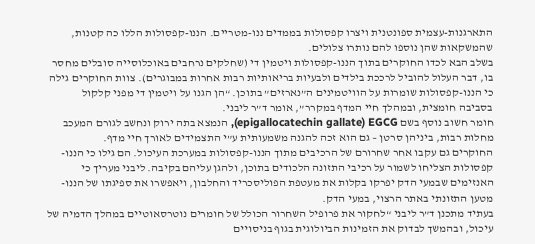התארגנות-עצמית ספונטנית ויצרו קפסולות בממדים ננו-מטריים. הננו-קפסולות הללו כה קטנות, שהמשקאות שהן נוספו להם נותרו צלולים.
בשלב הבא לכדו החוקרים בתוך הננו-קפסולות ויטמין די (שחלקים נרחבים באוכלוסייה סובלים מחסר בו, דבר העלול להוביל לרככת בילדים ולבעיות בריאותיות רבות אחרות במבוגרים). צוות החוקרים גילה כי הננו-קפסולות שומרות על הוויטמינים ה”נארזים” בתוכן. “הן הגנו על ויטמין די מפני קלקול בסביבה חומצית, ובמהלך חיי המדף במקרר”, אומר ד”ר ליבני.
חומר חשוב נוסף בשם epigallocatechin gallate) EGCG), הנמצא בתה ירוק ונחשב לגורם המעכב מחלות רבות, ביניהן סרטן – גם הוא זכה להגנה משמעותית ע”י התצמידים לאורך חיי מדף.
החוקרים גם עקבו אחר שחרורם של הרכיבים מתוך הננו-קפסולות במערכת העיכול. הם גילו כי הננו-קפסולות הצליחו לשמור על רכיבי התזונה הלכודים בתוכן, ולהגן עליהם בקיבה. ליבני מעריך כי האנזימים שבמעי הדק יפרקו בקלות את מעטפת הפוליסכריד והחלבון, ויאפשרו את ספיגתו של הננו-מטען התזונתי באתר הרצוי, במעי הדק.
בעתיד מתכנן ד”ר ליבני “לחקור את פרופיל השחרור הכולל של חומרים נוטרסאוטיים במהלך הדמיה של עיכול, ובהמשך לבדוק את הזמינות הביולוגית בגוף בניסויים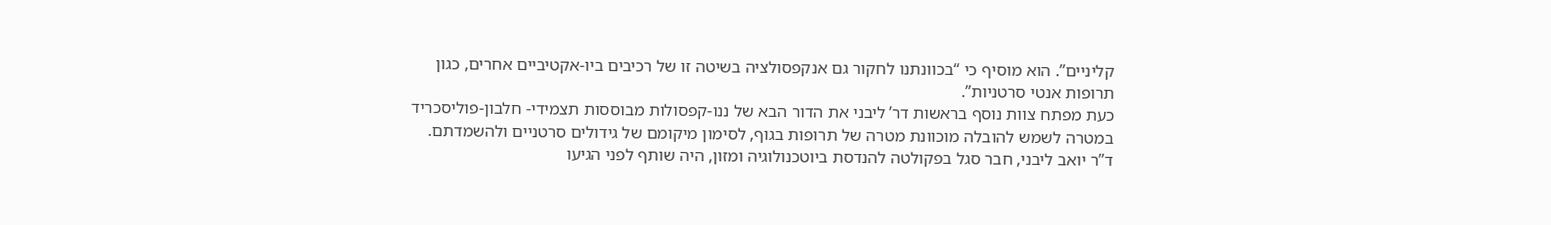קליניים”. הוא מוסיף כי “בכוונתנו לחקור גם אנקפסולציה בשיטה זו של רכיבים ביו-אקטיביים אחרים, כגון תרופות אנטי סרטניות”.
כעת מפתח צוות נוסף בראשות דר’ ליבני את הדור הבא של ננו-קפסולות מבוססות תצמידי- חלבון-פוליסכריד במטרה לשמש להובלה מוכוונת מטרה של תרופות בגוף, לסימון מיקומם של גידולים סרטניים ולהשמדתם.
ד”ר יואב ליבני, חבר סגל בפקולטה להנדסת ביוטכנולוגיה ומזון, היה שותף לפני הגיעו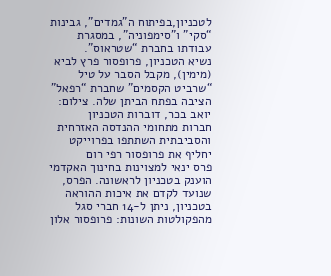לטכניון,בפיתוח ה”גמדים”, גבינות “סקי” ו”סימפוניה”, במסגרת עבודתו בחברת “שטראוס”.
נשיא הטכניון, פרופסור פרץ לביא (מימין), מקבל הסבר על טיל “שרביט הקסמים” שחברת “רפאל” הציבה בפתח הביתן שלה. צילום: יואב בכר, דוברות הטכניון
חברות מתחומי ההנדסה האזרחית והסביבתית השתתפו בפרוייקט
יחליף את פרופסור רפי רום
פרס ינאי למצוינות בחינוך האקדמי הוענק בטכניון לראשונה. הפרס, שנועד לקדם את איכות ההוראה בטכניון, ניתן ל-14 חברי סגל מהפקולטות השונות: פרופסור אלון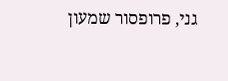גני, פרופסור שמעון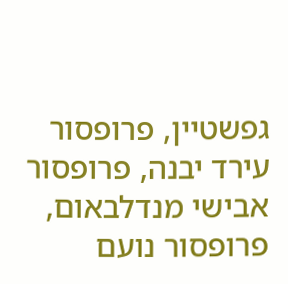גפשטיין, פרופסור עירד יבנה, פרופסור אבישי מנדלבאום, פרופסור נועם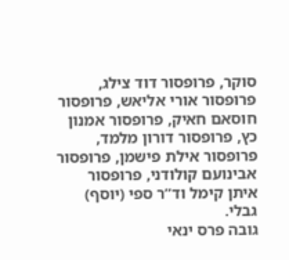סוקר, פרופסור דוד צילג, פרופסור אורי אליאש, פרופסור חוסאם חאיק, פרופסור אמנון כץ, פרופסור דורון מלמד, פרופסור אילת פישמן, פרופסור אבינועם קולודני, פרופסור איתן קימל וד”ר ספי (יוסף) גבלי.
גובה פרס ינאי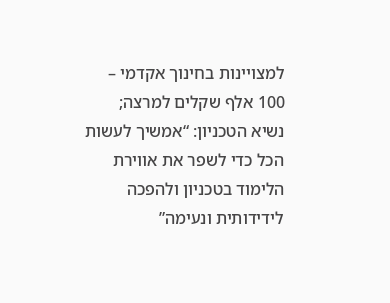למצויינות בחינוך אקדמי – 100 אלף שקלים למרצה; נשיא הטכניון: “אמשיך לעשות הכל כדי לשפר את אווירת הלימוד בטכניון ולהפכה לידידותית ונעימה”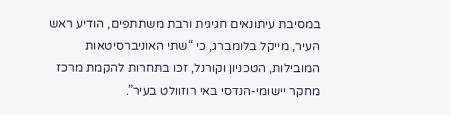במסיבת עיתונאים חגיגית ורבת משתתפים, הודיע ראש העיר, מייקל בלומברג, כי “שתי האוניברסיטאות המובילות, הטכניון וקורנל, זכו בתחרות להקמת מרכז מחקר יישומי-הנדסי באי רוזוולט בעיר”.